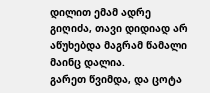დილით ემამ ადრე გიღიძა, თავი დიდიად არ აწუხებდა მაგრამ წამალი მაინც დალია.
გარეთ წვიმდა, და ცოტა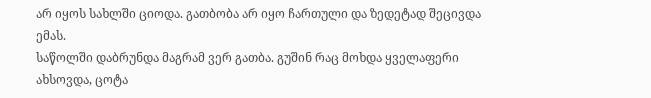არ იყოს სახლში ციოდა. გათბობა არ იყო ჩართული და ზედეტად შეცივდა ემას.
საწოლში დაბრუნდა მაგრამ ვერ გათბა. გუშინ რაც მოხდა ყველაფერი ახსოვდა, ცოტა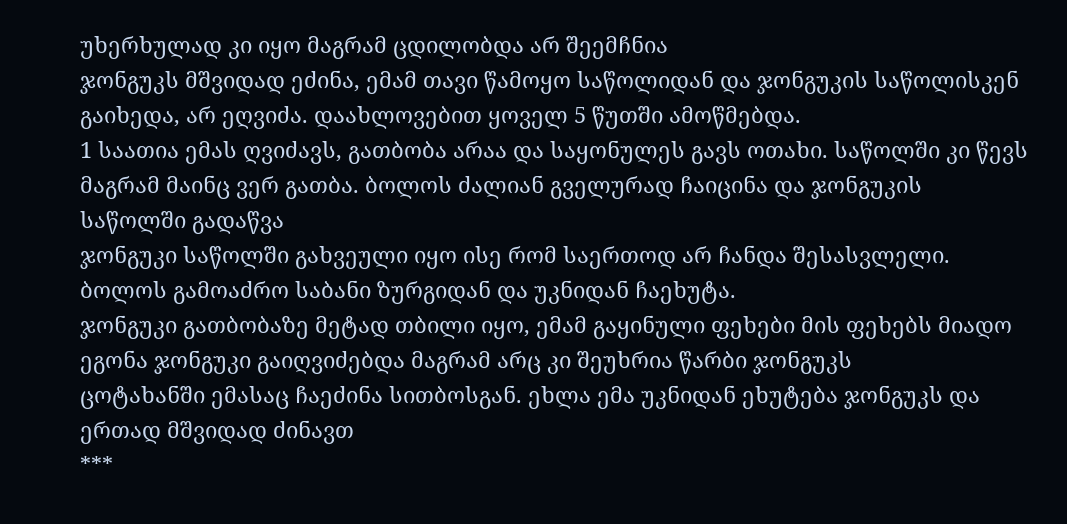უხერხულად კი იყო მაგრამ ცდილობდა არ შეემჩნია
ჯონგუკს მშვიდად ეძინა, ემამ თავი წამოყო საწოლიდან და ჯონგუკის საწოლისკენ გაიხედა, არ ეღვიძა. დაახლოვებით ყოველ 5 წუთში ამოწმებდა.
1 საათია ემას ღვიძავს, გათბობა არაა და საყონულეს გავს ოთახი. საწოლში კი წევს მაგრამ მაინც ვერ გათბა. ბოლოს ძალიან გველურად ჩაიცინა და ჯონგუკის საწოლში გადაწვა
ჯონგუკი საწოლში გახვეული იყო ისე რომ საერთოდ არ ჩანდა შესასვლელი. ბოლოს გამოაძრო საბანი ზურგიდან და უკნიდან ჩაეხუტა.
ჯონგუკი გათბობაზე მეტად თბილი იყო, ემამ გაყინული ფეხები მის ფეხებს მიადო ეგონა ჯონგუკი გაიღვიძებდა მაგრამ არც კი შეუხრია წარბი ჯონგუკს
ცოტახანში ემასაც ჩაეძინა სითბოსგან. ეხლა ემა უკნიდან ეხუტება ჯონგუკს და ერთად მშვიდად ძინავთ
***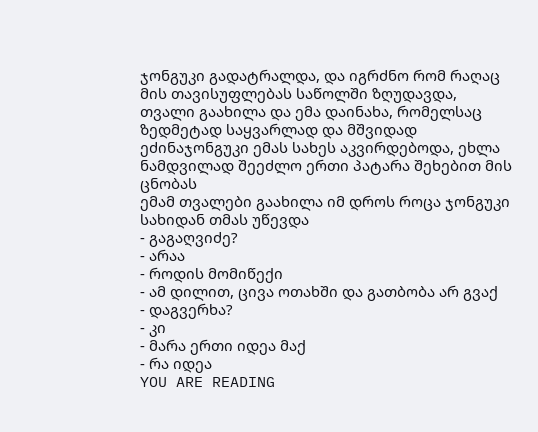ჯონგუკი გადატრალდა, და იგრძნო რომ რაღაც მის თავისუფლებას საწოლში ზღუდავდა, თვალი გაახილა და ემა დაინახა, რომელსაც ზედმეტად საყვარლად და მშვიდად ეძინაჯონგუკი ემას სახეს აკვირდებოდა, ეხლა ნამდვილად შეეძლო ერთი პატარა შეხებით მის ცნობას
ემამ თვალები გაახილა იმ დროს როცა ჯონგუკი სახიდან თმას უწევდა
- გაგაღვიძე?
- არაა
- როდის მომიწექი
- ამ დილით, ცივა ოთახში და გათბობა არ გვაქ
- დაგვერხა?
- კი
- მარა ერთი იდეა მაქ
- რა იდეა
YOU ARE READING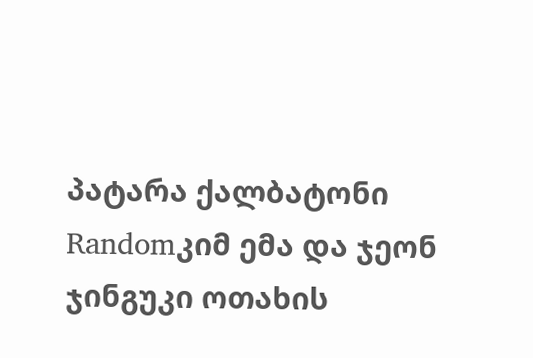პატარა ქალბატონი
Randomკიმ ემა და ჯეონ ჯინგუკი ოთახის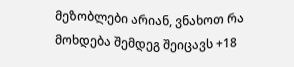მეზობლები არიან, ვნახოთ რა მოხდება შემდეგ შეიცავს +18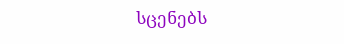სცენებს